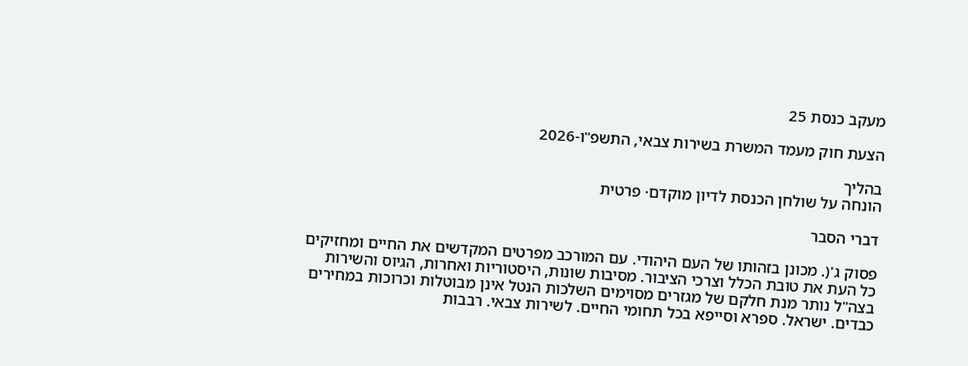מעקב כנסת 25

הצעת חוק מעמד המשרת בשירות צבאי, התשפ"ו-2026

בהליך
הונחה על שולחן הכנסת לדיון מוקדם· פרטית

דברי הסבר

פסוק ג'(. מכונן בזהותו של העם היהודי. עם המורכב מפרטים המקדשים את החיים ומחזיקים כל העת את טובת הכלל וצרכי הציבור. מסיבות שונות, היסטוריות ואחרות, הגיוס והשירות בצה"ל נותר מנת חלקם של מגזרים מסוימים השלכות הנטל אינן מבוטלות וכרוכות במחירים כבדים. ישראל. ספרא וסייפא בכל תחומי החיים. לשירות צבאי. רבבות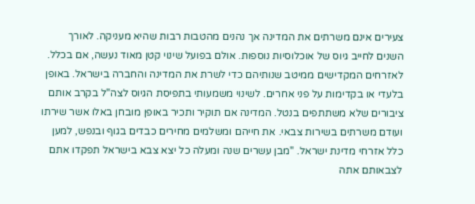צעירים אינם משרתים את המדינה אך נהנים מהטבות רבות שהיא מעניקה. לאורך השנים לחייב גיוס של אוכלוסיות נוספות. אולם בפועל שינוי קטן מאוד נעשה, אם בכלל. לאזרחים המקדישים ממיטב שנותיהם כדי לשרת את המדינה והחברה בישראל. באופן בלעדי או בקדימות על פני אחרים. לשינוי משמעותי בתפיסת הגיוס לצה"ל בקרב אותם ציבורים שלא משתתפים בנטל. המדינה אם תוקיר ותכיר באופן מובחן באלו אשר שירתו ועודם משרתים בשירות צבאי. את חייהם ומשלמים מחירים כבדים בגוף ובנפש, למען כלל אזרחי מדינת ישראל. "מבן עשרים שנה ומעלה כל יצא צבא בישראל תפקדו אתם לצבאותם אתה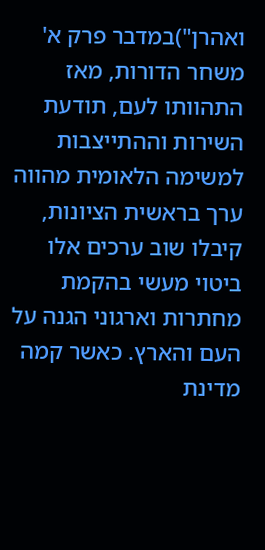ואהרן")במדבר פרק א' משחר הדורות, מאז התהוותו לעם, תודעת השירות וההתייצבות למשימה הלאומית מהווה ערך בראשית הציונות, קיבלו שוב ערכים אלו ביטוי מעשי בהקמת מחתרות וארגוני הגנה על העם והארץ. כאשר קמה מדינת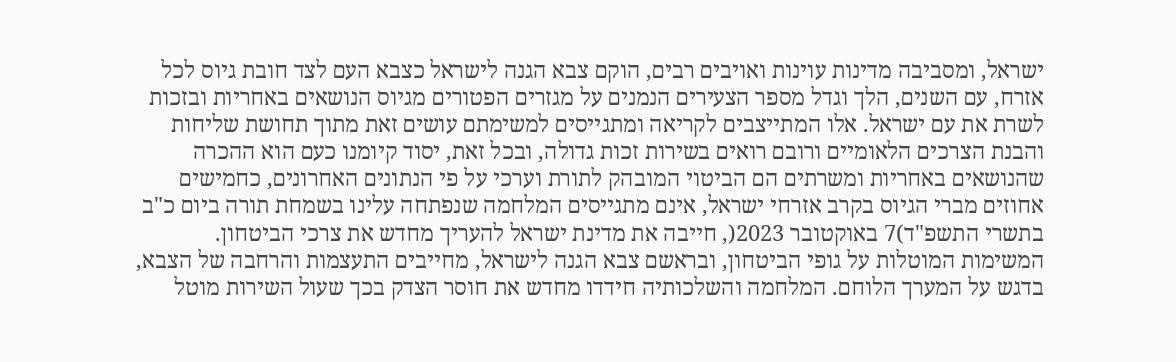ישראל, ומסביבה מדינות עוינות ואויבים רבים, הוקם צבא הגנה לישראל כצבא העם לצד חובת גיוס לכל אזרח, עם השנים, הלך וגדל מספר הצעירים הנמנים על מגזרים הפטורים מגיוס הנושאים באחריות ובזכות לשרת את עם ישראל. אלו המתייצבים לקריאה ומתגייסים למשימתם עושים זאת מתוך תחושת שליחות והבנת הצרכים הלאומיים ורובם רואים בשירות זכות גדולה, ובכל זאת, יסוד קיומנו כעם הוא ההכרה שהנושאים באחריות ומשרתים הם הביטוי המובהק לתורת וערכי על פי הנתונים האחרונים, כחמישים אחוזים מברי הגיוס בקרב אזרחי ישראל, אינם מתגייסים המלחמה שנפתחה עלינו בשמחת תורה ביום כ"ב בתשרי התשפ"ד)7 באוקטובר 2023(, חייבה את מדינת ישראל להעריך מחדש את צרכי הביטחון. המשימות המוטלות על גופי הביטחון, ובראשם צבא הגנה לישראל, מחייבים התעצמות והרחבה של הצבא, בדגש על המערך הלוחם. המלחמה והשלכותיה חידדו מחדש את חוסר הצדק בכך שעול השירות מוטל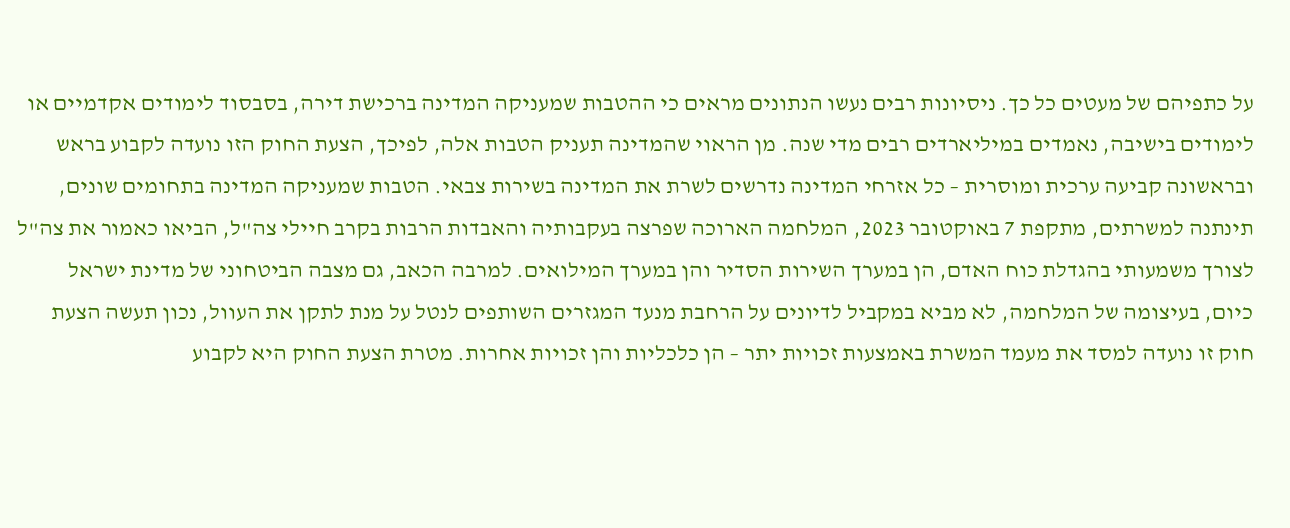על כתפיהם של מעטים כל כך. ניסיונות רבים נעשו הנתונים מראים כי ההטבות שמעניקה המדינה ברכישת דירה, בסבסוד לימודים אקדמיים או לימודים בישיבה, נאמדים במיליארדים רבים מדי שנה. מן הראוי שהמדינה תעניק הטבות אלה, לפיכך, הצעת החוק הזו נועדה לקבוע בראש ובראשונה קביעה ערכית ומוסרית – כל אזרחי המדינה נדרשים לשרת את המדינה בשירות צבאי. הטבות שמעניקה המדינה בתחומים שונים, תינתנה למשרתים, מתקפת 7 באוקטובר 2023, המלחמה הארוכה שפרצה בעקבותיה והאבדות הרבות בקרב חיילי צה"ל, הביאו כאמור את צה"ל לצורך משמעותי בהגדלת כוח האדם, הן במערך השירות הסדיר והן במערך המילואים. למרבה הכאב, גם מצבה הביטחוני של מדינת ישראל כיום, בעיצומה של המלחמה, לא מביא במקביל לדיונים על הרחבת מנעד המגזרים השותפים לנטל על מנת לתקן את העוול, נכון תעשה הצעת חוק זו נועדה למסד את מעמד המשרת באמצעות זכויות יתר – הן כלכליות והן זכויות אחרות. מטרת הצעת החוק היא לקבוע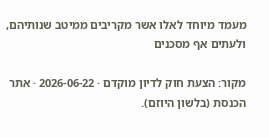מעמד מיוחד לאלו אשר מקריבים ממיטב שנותיהם, ולעתים אף מסכנים

מקור: הצעת חוק לדיון מוקדם · 2026-06-22 · אתר הכנסת (בלשון היוזם).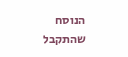הנוסח שהתקבל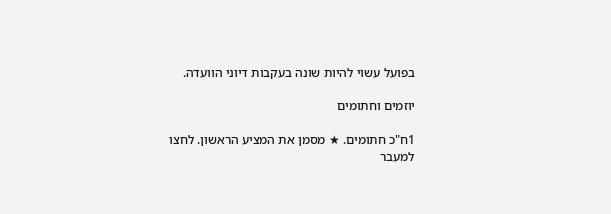בפועל עשוי להיות שונה בעקבות דיוני הוועדה.

יוזמים וחתומים

1ח"כ חתומים. ★ מסמן את המציע הראשון. לחצו למעבר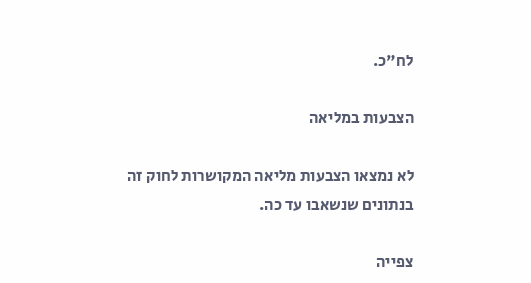לח"כ.

הצבעות במליאה

לא נמצאו הצבעות מליאה המקושרות לחוק זה בנתונים שנשאבו עד כה.

צפייה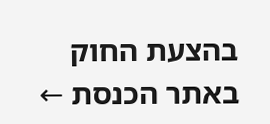בהצעת החוק באתר הכנסת ←